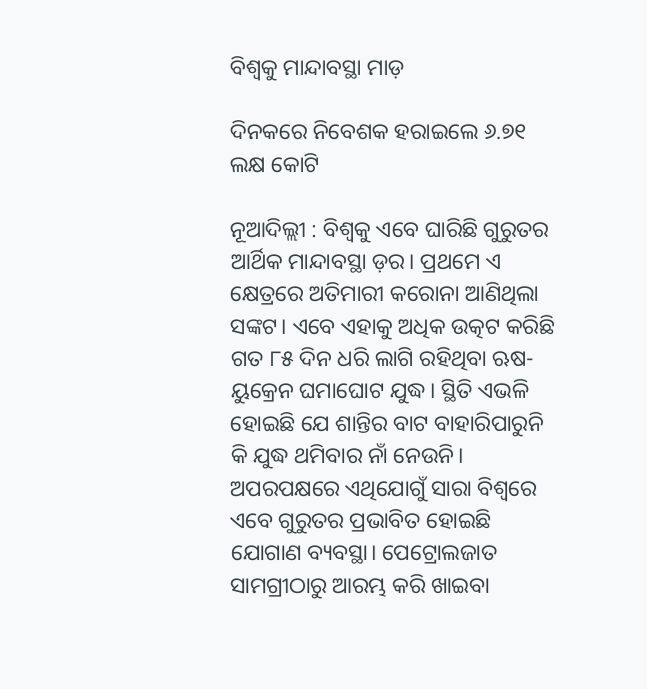ବିଶ୍ବକୁ ମାନ୍ଦାବସ୍ଥା ମାଡ଼

ଦିନକରେ ନିବେଶକ ହରାଇଲେ ୬.୭୧ ଲକ୍ଷ କୋଟି

ନୂଆଦିଲ୍ଲୀ : ବିଶ୍ବକୁ ଏବେ ଘାରିଛି ଗୁରୁତର ଆର୍ଥିକ ମାନ୍ଦାବସ୍ଥା ଡ଼ର। ପ୍ରଥମେ ଏ କ୍ଷେତ୍ରରେ ଅତିମାରୀ କରୋନା ଆଣିଥିଲା ସଙ୍କଟ। ଏବେ ଏହାକୁ ଅଧିକ ଉତ୍କଟ କରିଛି ଗତ ୮୫ ଦିନ ଧରି ଲାଗି ରହିଥିବା ଋଷ-ୟୁକ୍ରେନ ଘମାଘୋଟ ଯୁଦ୍ଧ। ସ୍ଥିତି ଏଭଳି ହୋଇଛି ଯେ ଶାନ୍ତିର ବାଟ ବାହାରିପାରୁନି କି ଯୁଦ୍ଧ ଥମିବାର ନାଁ ନେଉନି। ଅପରପକ୍ଷରେ ଏଥିଯୋଗୁଁ ସାରା ବିଶ୍ୱରେ ଏବେ ଗୁରୁତର ପ୍ରଭାବିତ ହୋଇଛି ଯୋଗାଣ ବ୍ୟବସ୍ଥା। ପେଟ୍ରୋଲଜାତ ସାମଗ୍ରୀଠାରୁ ଆରମ୍ଭ କରି ଖାଇବା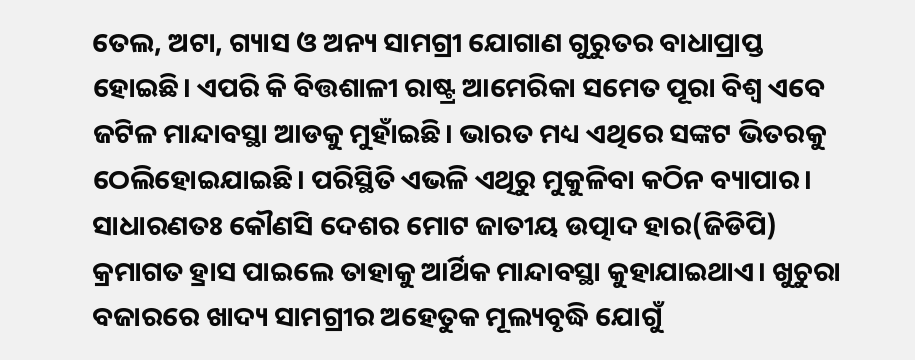ତେଲ, ଅଟା, ଗ୍ୟାସ ଓ ଅନ୍ୟ ସାମଗ୍ରୀ ଯୋଗାଣ ଗୁରୁତର ବାଧାପ୍ରାପ୍ତ ହୋଇଛି। ଏପରି କି ବିତ୍ତଶାଳୀ ରାଷ୍ଟ୍ର ଆମେରିକା ସମେତ ପୂରା ବିଶ୍ୱ ଏବେ ଜଟିଳ ମାନ୍ଦାବସ୍ଥା ଆଡକୁ ମୁହାଁଇଛି। ଭାରତ ମଧ୍ୟ ଏଥିରେ ସଙ୍କଟ ଭିତରକୁ ଠେଲିହୋଇଯାଇଛି। ପରିସ୍ଥିତି ଏଭଳି ଏଥିରୁ ମୁକୁଳିବା କଠିନ ବ୍ୟାପାର। ସାଧାରଣତଃ କୌଣସି ଦେଶର ମୋଟ ଜାତୀୟ ଉତ୍ପାଦ ହାର(ଜିଡିପି) କ୍ରମାଗତ ହ୍ରାସ ପାଇଲେ ତାହାକୁ ଆର୍ଥିକ ମାନ୍ଦାବସ୍ଥା କୁହାଯାଇଥାଏ। ଖୁଚୁରା ବଜାରରେ ଖାଦ୍ୟ ସାମଗ୍ରୀର ଅହେତୁକ ମୂଲ୍ୟବୃଦ୍ଧି ଯୋଗୁଁ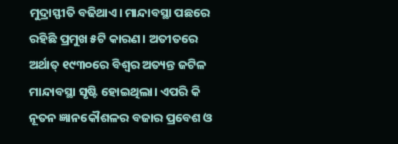ମୁଦ୍ରାସ୍ଫୀତି ବଢିଥାଏ। ମାନ୍ଦାବସ୍ଥା ପଛରେ ରହିଛି ପ୍ରମୁଖ ୫ଟି କାରଣ। ଅତୀତରେ ଅର୍ଥାତ୍ ୧୯୩୦ରେ ବିଶ୍ୱର ଅତ୍ୟନ୍ତ ଜଟିଳ ମାନ୍ଦାବସ୍ଥା ସୃଷ୍ଟି ହୋଇଥିଲା। ଏପରି କି ନୂତନ ଜ୍ଞାନକୌଶଳର ବଜାର ପ୍ରବେଶ ଓ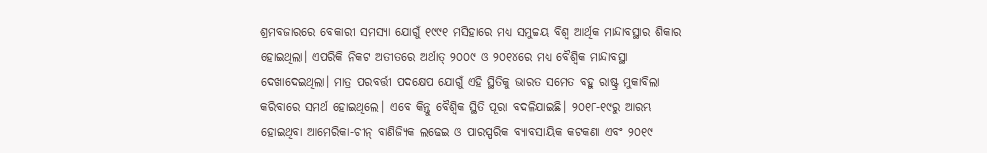ଶ୍ରମବଜାରରେ ବେକାରୀ ସମସ୍ୟା ଯୋଗୁଁ ୧୯୯୧ ମସିହାରେ ମଧ୍ୟ ସମୁଚ୍ଚୟ ବିଶ୍ବ ଆର୍ଥିକ ମାନ୍ଦାବସ୍ଥାର ଶିକାର ହୋଇଥିଲା। ଏପରିକି ନିକଟ ଅତୀତରେ ଅର୍ଥାତ୍ ୨୦୦୯ ଓ ୨୦୧୪ରେ ମଧ୍ୟ ବୈଶ୍ବିକ ମାନ୍ଦାବସ୍ଥା ଦେଖାଦେଇଥିଲା। ମାତ୍ର ପରବର୍ତ୍ତୀ ପଦକ୍ଷେପ ଯୋଗୁଁ ଏହି ସ୍ଥିତିକୁ ଭାରତ ସମେତ ବହୁ ରାଷ୍ଟ୍ର ମୁକାବିଲା କରିବାରେ ସମର୍ଥ ହୋଇଥିଲେ। ଏବେ କିନ୍ତୁ ବୈଶ୍ବିକ ସ୍ଥିତି ପୂରା ବଦଳିଯାଇଛି। ୨୦୧୮-୧୯ରୁ ଆରମ୍ଭ ହୋଇଥିବା ଆମେରିକା-ଚୀନ୍‌ ବାଣିଜ୍ୟିକ ଲଢେଇ ଓ ପାରସ୍ପରିକ ବ୍ୟାବସାୟିକ କଟକଣା ଏବଂ ୨୦୧୯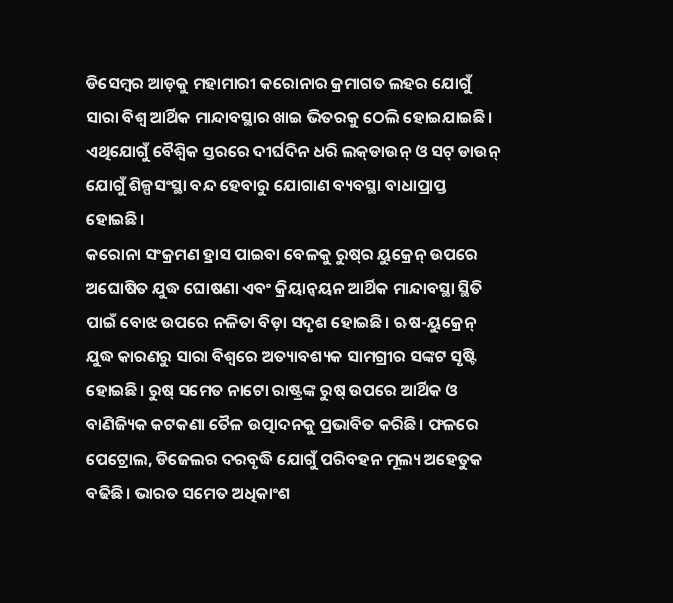ଡିସେମ୍ବର ଆଡ଼କୁ ମହାମାରୀ କରୋନାର କ୍ରମାଗତ ଲହର ଯୋଗୁଁ ସାରା ବିଶ୍ୱ ଆର୍ଥିକ ମାନ୍ଦାବସ୍ଥାର ଖାଇ ଭିତରକୁ ଠେଲି ହୋଇଯାଇଛି। ଏଥିଯୋଗୁଁ ବୈଶ୍ବିକ ସ୍ତରରେ ଦୀର୍ଘଦିନ ଧରି ଲକ୍‌ଡାଉନ୍‌ ଓ ସଟ୍‌ ଡାଉନ୍‌ ଯୋଗୁଁ ଶିଳ୍ପସଂସ୍ଥା ବନ୍ଦ ହେବାରୁ ଯୋଗାଣ ବ୍ୟବସ୍ଥା ବାଧାପ୍ରାପ୍ତ ହୋଇଛି।
କରୋନା ସଂକ୍ରମଣ ହ୍ରାସ ପାଇବା ବେଳକୁ ରୁଷ୍‌ର ୟୁକ୍ରେନ୍‌ ଉପରେ ଅଘୋଷିତ ଯୁଦ୍ଧ ଘୋଷଣା ଏବଂ କ୍ରିୟାନ୍ବୟନ ଆର୍ଥିକ ମାନ୍ଦାବସ୍ଥା ସ୍ଥିତି ପାଇଁ ବୋଝ ଉପରେ ନଳିତା ବିଡ଼ା ସଦୃଶ ହୋଇଛି। ଋଷ-ୟୁକ୍ରେନ୍‌ ଯୁଦ୍ଧ କାରଣରୁ ସାରା ବିଶ୍ୱରେ ଅତ୍ୟାବଶ୍ୟକ ସାମଗ୍ରୀର ସଙ୍କଟ ସୃଷ୍ଟି ହୋଇଛି। ରୁଷ୍‌ ସମେତ ନାଟୋ ରାଷ୍ଟ୍ରଙ୍କ ରୁଷ୍‌ ଉପରେ ଆର୍ଥିକ ଓ ବାଣିଜ୍ୟିକ କଟକଣା ତୈଳ ଉତ୍ପାଦନକୁ ପ୍ରଭାବିତ କରିଛି। ଫଳରେ ପେଟ୍ରୋଲ, ଡିଜେଲର ଦରବୃଦ୍ଧି ଯୋଗୁଁ ପରିବହନ ମୂଲ୍ୟ ଅହେତୁକ ବଢିଛି। ଭାରତ ସମେତ ଅଧିକାଂଶ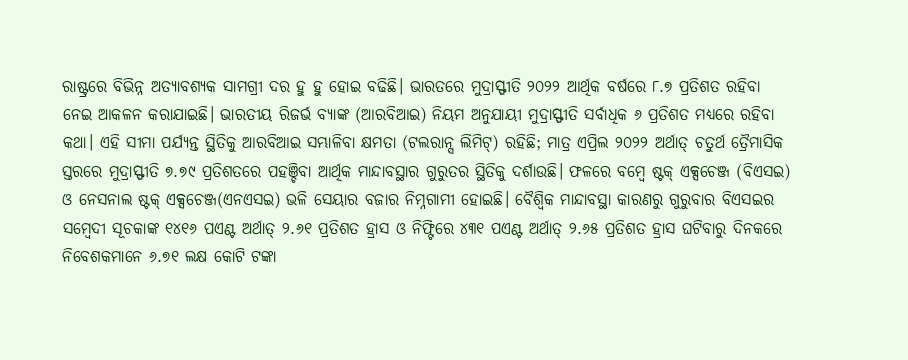ରାଷ୍ଟ୍ରରେ ବିଭିନ୍ନ ଅତ୍ୟାବଶ୍ୟକ ସାମଗ୍ରୀ ଦର ହୁ ହୁ ହୋଇ ବଢିଛି। ଭାରତରେ ମୁଦ୍ରାସ୍ଫୀତି ୨୦୨୨ ଆର୍ଥିକ ବର୍ଷରେ ୮.୭ ପ୍ରତିଶତ ରହିବା ନେଇ ଆକଳନ କରାଯାଇଛି। ଭାରତୀୟ ରିଜର୍ଭ ବ୍ୟାଙ୍କ (ଆରବିଆଇ) ନିୟମ ଅନୁଯାୟୀ ମୁଦ୍ରାସ୍ଫୀତି ସର୍ବାଧିକ ୬ ପ୍ରତିଶତ ମଧ୍ୟରେ ରହିବା କଥା। ଏହି ସୀମା ପର୍ଯ୍ୟନ୍ତ ସ୍ଥିତିକୁ ଆରବିଆଇ ସମ୍ଭାଳିବା କ୍ଷମତା (ଟଲରାନ୍ସ ଲିମିଟ୍‌) ରହିଛି; ମାତ୍ର ଏପ୍ରିଲ ୨୦୨୨ ଅର୍ଥାତ୍ ଚତୁର୍ଥ ତ୍ରୈମାସିକ ସ୍ତରରେ ମୁଦ୍ରାସ୍ଫୀତି ୭.୭୯ ପ୍ରତିଶତରେ ପହଞ୍ଚିବା ଆର୍ଥିକ ମାନ୍ଦାବସ୍ଥାର ଗୁରୁତର ସ୍ଥିତିକୁ ଦର୍ଶାଉଛି। ଫଳରେ ବମ୍ବେ ଷ୍ଟକ୍‌ ଏକ୍ସଚେଞ୍ଜ (ବିଏସଇ) ଓ ନେସନାଲ ଷ୍ଟକ୍‌ ଏକ୍ସଚେଞ୍ଜ(ଏନଏସଇ) ଭଳି ସେୟାର ବଜାର ନିମ୍ନଗାମୀ ହୋଇଛି। ବୈଶ୍ବିକ ମାନ୍ଦାବସ୍ଥା କାରଣରୁ ଗୁରୁବାର ବିଏସଇର ସମ୍ବେଦୀ ସୂଚକାଙ୍କ ୧୪୧୬ ପଏଣ୍ଟ ଅର୍ଥାତ୍ ୨.୬୧ ପ୍ରତିଶତ ହ୍ରାସ ଓ ନିଫ୍ଟିରେ ୪୩୧ ପଏଣ୍ଟ ଅର୍ଥାତ୍ ୨.୬୫ ପ୍ରତିଶତ ହ୍ରାସ ଘଟିବାରୁ ଦିନକରେ ନିବେଶକମାନେ ୬.୭୧ ଲକ୍ଷ କୋଟି ଟଙ୍କା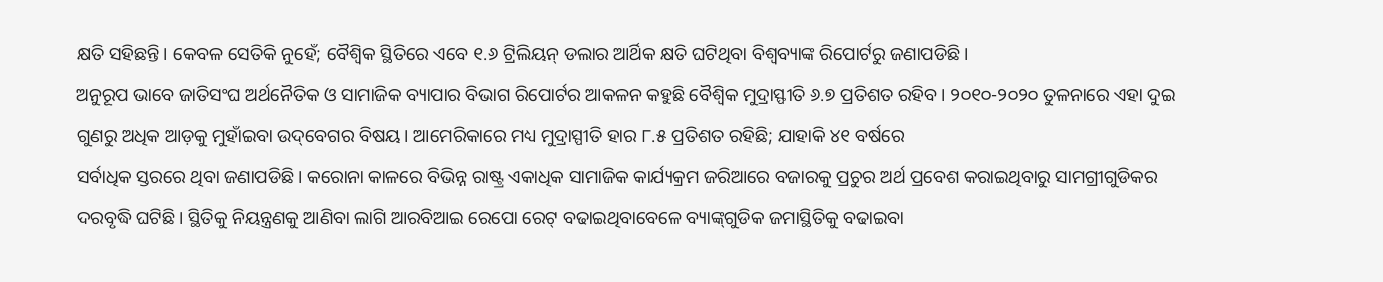କ୍ଷତି ସହିଛନ୍ତି। କେବଳ ସେତିକି ନୁହେଁ; ବୈଶ୍ବିକ ସ୍ଥିତିରେ ଏବେ ୧.୬ ଟ୍ରିଲିୟନ୍ ଡଲାର ଆର୍ଥିକ କ୍ଷତି ଘଟିଥିବା ବିଶ୍ବବ୍ୟାଙ୍କ ରିପୋର୍ଟରୁ ଜଣାପଡିଛି।
ଅନୁରୂପ ଭାବେ ଜାତିସଂଘ ଅର୍ଥନୈତିକ ଓ ସାମାଜିକ ବ୍ୟାପାର ବିଭାଗ ରିପୋର୍ଟର ଆକଳନ କହୁଛି ବୈଶ୍ବିକ ମୁଦ୍ରାସ୍ଫୀତି ୬.୭ ପ୍ରତିଶତ ରହିବ। ୨୦୧୦-୨୦୨୦ ତୁଳନାରେ ଏହା ଦୁଇ ଗୁଣରୁ ଅଧିକ ଆଡ଼କୁ ମୁହାଁଇବା ଉଦ୍‌ବେଗର ବିଷୟ। ଆମେରିକାରେ ମଧ୍ୟ ମୁଦ୍ରାସ୍ପୀତି ହାର ୮.୫ ପ୍ରତିଶତ ରହିଛି; ଯାହାକି ୪୧ ବର୍ଷରେ
ସର୍ବାଧିକ ସ୍ତରରେ ଥିବା ଜଣାପଡିଛି। କରୋନା କାଳରେ ବିଭିନ୍ନ ରାଷ୍ଟ୍ର ଏକାଧିକ ସାମାଜିକ କାର୍ଯ୍ୟକ୍ରମ ଜରିଆରେ ବଜାରକୁ ପ୍ରଚୁର ଅର୍ଥ ପ୍ରବେଶ କରାଇଥିବାରୁ ସାମଗ୍ରୀଗୁଡିକର ଦରବୃଦ୍ଧି ଘଟିଛି। ସ୍ଥିତିକୁ ନିୟନ୍ତ୍ରଣକୁ ଆଣିବା ଲାଗି ଆରବିଆଇ ରେପୋ ରେଟ୍‌ ବଢାଇଥିବାବେଳେ ବ୍ୟାଙ୍କ୍‌ଗୁଡିକ ଜମାସ୍ଥିତିକୁ ବଢାଇବା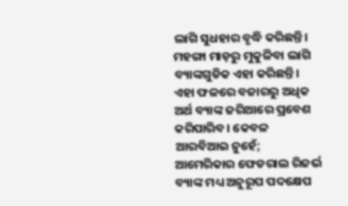ଲାଗି ସୁଧହାର ବୃଦ୍ଧି କରିଛନ୍ତି। ମହଙ୍ଗା ମାଡ଼ରୁ ମୁକୁଳିବା ଲାଗି ବ୍ୟାଙ୍କଗୁଡିକ ଏହା କରିଛନ୍ତି। ଏହା ଫଳରେ ବଜାରରୁ ଅଧିକ ଅର୍ଥ ବ୍ୟାଙ୍କ ଜରିଆରେ ପ୍ରବେଶ କରିପାରିବ। କେବଳ ଆରବିଆଇ ନୁହେଁ; ଆମେରିକାର ଫେଡରାଲ ରିଜର୍ଭ ବ୍ୟାଙ୍କ ମଧ୍ୟ ଅନୁରୂପ ପଦକ୍ଷେପ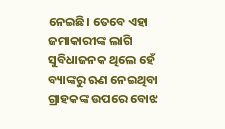ନେଇଛି। ତେବେ ଏହା ଜମାକାରୀଙ୍କ ଲାଗି ସୁବିଧାଜନକ ଥିଲେ ହେଁ ବ୍ୟାଙ୍କରୁ ଋଣ ନେଇଥିବା ଗ୍ରାହକଙ୍କ ଉପରେ ବୋଝ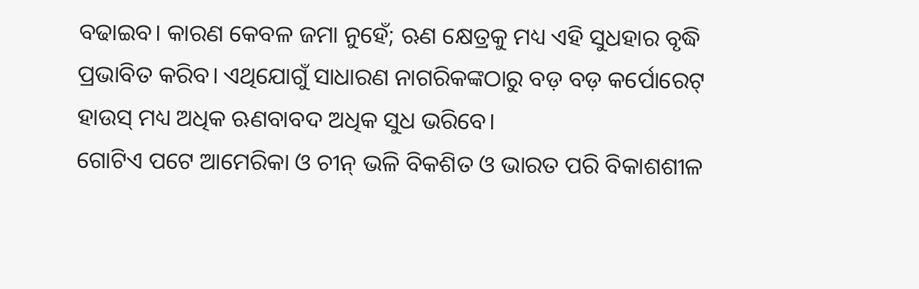ବଢାଇବ। କାରଣ କେବଳ ଜମା ନୁହେଁ; ଋଣ କ୍ଷେତ୍ରକୁ ମଧ୍ୟ ଏହି ସୁଧହାର ବୃଦ୍ଧି ପ୍ରଭାବିତ କରିବ। ଏଥିଯୋଗୁଁ ସାଧାରଣ ନାଗରିକଙ୍କଠାରୁ ବଡ଼ ବଡ଼ କର୍ପୋରେଟ୍‌ ହାଉସ୍‌ ମଧ୍ୟ ଅଧିକ ଋଣବାବଦ ଅଧିକ ସୁଧ ଭରିବେ।
ଗୋଟିଏ ପଟେ ଆମେରିକା ଓ ଚୀନ୍‌ ଭଳି ବିକଶିତ ଓ ଭାରତ ପରି ବିକାଶଶୀଳ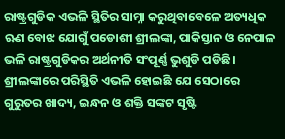ରାଷ୍ଟ୍ରଗୁଡିକ ଏଭଳି ସ୍ଥିତିର ସାମ୍ନା କରୁଥିବାବେଳେ ଅତ୍ୟଧିକ ଋଣ ବୋଝ ଯୋଗୁଁ ପଡୋଶୀ ଶ୍ରୀଲଙ୍କା, ପାକିସ୍ତାନ ଓ ନେପାଳ ଭଳି ରାଷ୍ଟ୍ରଗୁଡିକର ଅର୍ଥନୀତି ସଂପୂର୍ଣ୍ଣ ଭୁଶୁଡି ପଡିଛି। ଶ୍ରୀଲଙ୍କାରେ ପରିସ୍ଥିତି ଏଭଳି ହୋଇଛି ଯେ ସେଠାରେ ଗୁରୁତର ଖାଦ୍ୟ, ଇନ୍ଧନ ଓ ଶକ୍ତି ସଙ୍କଟ ସୃଷ୍ଟି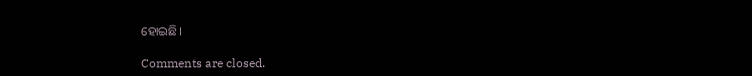ହୋଇଛି।

Comments are closed.